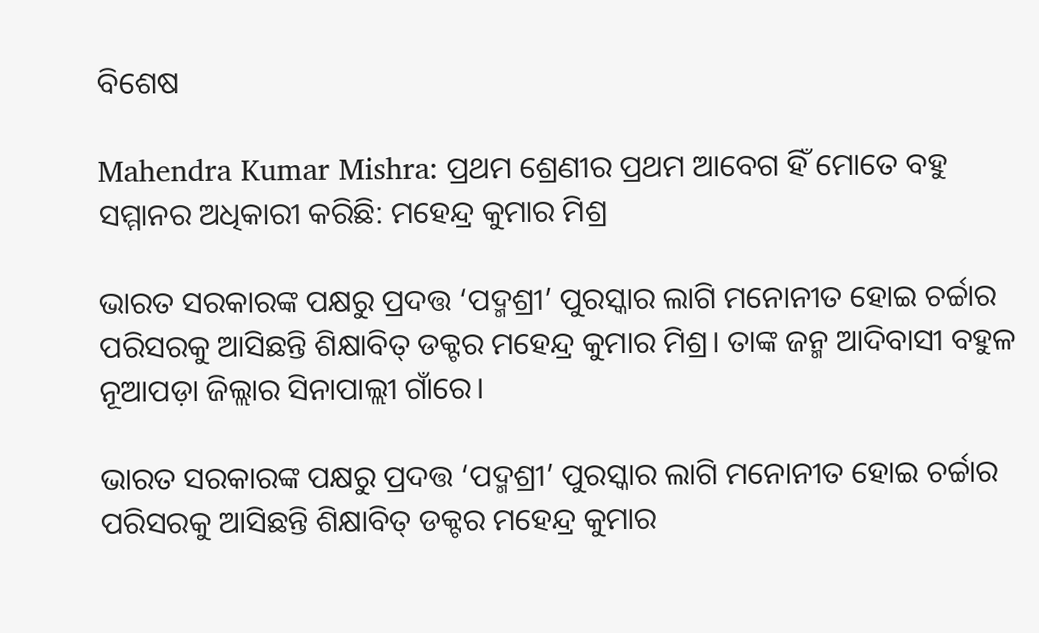ବିଶେଷ

Mahendra Kumar Mishra: ପ୍ରଥମ ଶ୍ରେଣୀର ପ୍ରଥମ ଆବେଗ ହିଁ ମୋତେ ବହୁ ସମ୍ମାନର ଅଧିକାରୀ କରିଛି: ମହେନ୍ଦ୍ର କୁମାର ମିଶ୍ର

ଭାରତ ସରକାରଙ୍କ ପକ୍ଷରୁ ପ୍ରଦତ୍ତ ‘ପଦ୍ମଶ୍ରୀ’ ପୁରସ୍କାର ଲାଗି ମନୋନୀତ ହୋଇ ଚର୍ଚ୍ଚାର ପରିସରକୁ ଆସିଛନ୍ତି ଶିକ୍ଷାବିତ୍‌ ଡକ୍ଟର ମହେନ୍ଦ୍ର କୁମାର ମିଶ୍ର। ତାଙ୍କ ଜନ୍ମ ଆଦିବାସୀ ବହୁଳ ନୂଆପଡ଼ା ଜିଲ୍ଲାର ସିନାପାଲ୍ଲୀ ଗାଁରେ।

ଭାରତ ସରକାରଙ୍କ ପକ୍ଷରୁ ପ୍ରଦତ୍ତ ‘ପଦ୍ମଶ୍ରୀ’ ପୁରସ୍କାର ଲାଗି ମନୋନୀତ ହୋଇ ଚର୍ଚ୍ଚାର ପରିସରକୁ ଆସିଛନ୍ତି ଶିକ୍ଷାବିତ୍‌ ଡକ୍ଟର ମହେନ୍ଦ୍ର କୁମାର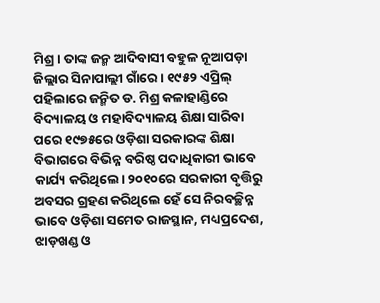ମିଶ୍ର। ତାଙ୍କ ଜନ୍ମ ଆଦିବାସୀ ବହୁଳ ନୂଆପଡ଼ା ଜିଲ୍ଲାର ସିନାପାଲ୍ଲୀ ଗାଁରେ। ୧୯୫୨ ଏପ୍ରିଲ୍‌ ପହିଲାରେ ଜନ୍ମିତ ଡ. ମିଶ୍ର କଳାହାଣ୍ଡିରେ ବିଦ୍ୟାଳୟ ଓ ମହାବିଦ୍ୟାଳୟ ଶିକ୍ଷା ସାରିବା ପରେ ୧୯୭୫ରେ ଓଡ଼ିଶା ସରକାରଙ୍କ ଶିକ୍ଷା ବିଭାଗରେ ବିଭିନ୍ନ ବରିଷ୍ଠ ପଦାଧିକାରୀ ଭାବେ କାର୍ଯ୍ୟ କରିଥିଲେ। ୨୦୧୦ରେ ସରକାରୀ ବୃତ୍ତିରୁ ଅବସର ଗ୍ରହଣ କରିଥିଲେ ହେଁ ସେ ନିରବଚ୍ଛିନ୍ନ ଭାବେ ଓଡ଼ିଶା ସମେତ ରାଜସ୍ଥାନ, ମଧ୍ୟପ୍ରଦେଶ, ଝାଡ଼ଖଣ୍ଡ ଓ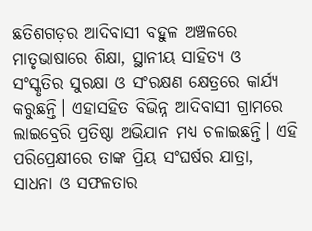ଛତିଶଗଡ଼ର ଆଦିବାସୀ ବହୁଳ ଅଞ୍ଚଳରେ ମାତୃଭାଷାରେ ଶିକ୍ଷା, ସ୍ଥାନୀୟ ସାହିତ୍ୟ ଓ ସଂସ୍କୃତିର ସୁରକ୍ଷା ଓ ସଂରକ୍ଷଣ କ୍ଷେତ୍ରରେ କାର୍ଯ୍ୟ କରୁଛନ୍ତି। ଏହାସହିତ ବିଭିନ୍ନ ଆଦିବାସୀ ଗ୍ରାମରେ ଲାଇବ୍ରେରି ପ୍ରତିଷ୍ଠା ଅଭିଯାନ ମଧ୍ୟ ଚଳାଇଛନ୍ତି। ଏହି ପରିପ୍ରେକ୍ଷୀରେ ତାଙ୍କ ପ୍ରିୟ ସଂଘର୍ଷର ଯାତ୍ରା, ସାଧନା ଓ ସଫଳତାର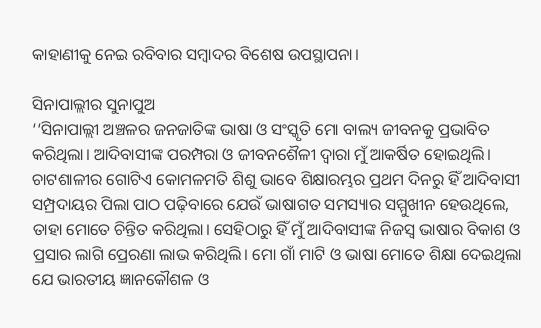କାହାଣୀକୁ ନେଇ ରବିବାର ସମ୍ବାଦର ବିଶେଷ ଉପସ୍ଥାପନା।

ସିନାପାଲ୍ଲୀର ସୁନାପୁଅ
‘‘ସିନାପାଲ୍ଲୀ ଅଞ୍ଚଳର ଜନଜାତିଙ୍କ ଭାଷା ଓ ସଂସ୍କୃତି ମୋ ବାଲ୍ୟ ଜୀବନକୁ ପ୍ରଭାବିତ କରିଥିଲା। ଆଦିବାସୀଙ୍କ ପରମ୍ପରା ଓ ଜୀବନଶୈଳୀ ଦ୍ବାରା ମୁଁ ଆକର୍ଷିତ ହୋଇଥିଲି। ଚାଟଶାଳୀର ଗୋଟିଏ କୋମଳମତି ଶିଶୁ ଭାବେ ଶିକ୍ଷାରମ୍ଭର ପ୍ରଥମ ଦିନରୁ ହିଁ ଆଦିବାସୀ ସମ୍ପ୍ରଦାୟର ପିଲା ପାଠ ପଢ଼ିବାରେ ଯେଉଁ ଭାଷାଗତ ସମସ୍ୟାର ସମ୍ମୁଖୀନ ହେଉଥିଲେ, ତାହା ମୋତେ ଚିନ୍ତିତ କରିଥିଲା। ସେହିଠାରୁ ହିଁ ମୁଁ ଆଦିବାସୀଙ୍କ ନିଜସ୍ବ ଭାଷାର ବିକାଶ ଓ ପ୍ରସାର ଲାଗି ପ୍ରେରଣା ଲାଭ କରିଥିଲି। ମୋ ଗାଁ ମାଟି ଓ ଭାଷା ମୋତେ ଶିକ୍ଷା ଦେଇଥିଲା ଯେ ଭାରତୀୟ ଜ୍ଞାନକୌଶଳ ଓ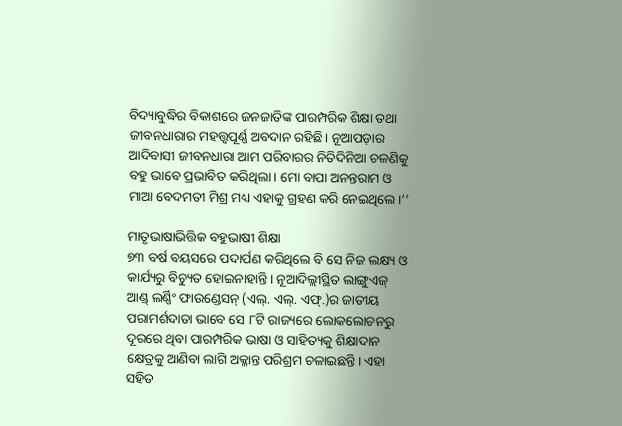ବିଦ୍ୟାବୁଦ୍ଧିର ବିକାଶରେ ଜନଜାତିଙ୍କ ପାରମ୍ପରିକ ଶିକ୍ଷା ତଥା ଜୀବନଧାରାର ମହତ୍ତ୍ବପୂର୍ଣ୍ଣ ଅବଦାନ ରହିଛି। ନୂଆପଡ଼ାର ଆଦିବାସୀ ଜୀବନଧାରା ଆମ ପରିବାରର ନିତିଦିନିଆ ଚଳଣିକୁ ବହୁ ଭାବେ ପ୍ରଭାବିତ କରିଥିଲା। ମୋ ବାପା ଅନନ୍ତରାମ ଓ ମାଆ ବେଦମତୀ ମିଶ୍ର ମଧ୍ୟ ଏହାକୁ ଗ୍ରହଣ କରି ନେଇଥିଲେ।’’

ମାତୃଭାଷାଭିତ୍ତିକ ବହୁଭାଷୀ ଶିକ୍ଷା
୭୩ ବର୍ଷ ବୟସରେ ପଦାର୍ପଣ କରିଥିଲେ ବି ସେ ନିଜ ଲକ୍ଷ୍ୟ ଓ କାର୍ଯ୍ୟରୁ ବିଚ୍ୟୁତ ହୋଇନାହାନ୍ତି। ନୂଆଦିଲ୍ଲୀସ୍ଥିତ ଲାଙ୍ଗୁଏଜ୍ ଆଣ୍ଡ୍‌ ଲର୍ଣ୍ଣିଂ ଫାଉଣ୍ଡେସନ୍ (ଏଲ୍. ଏଲ୍. ଏଫ୍.)ର ଜାତୀୟ ପରାମର୍ଶଦାତା ଭାବେ ସେ ୮ଟି ରାଜ୍ୟରେ ଲୋକଲୋଚନରୁ ଦୂରରେ ଥିବା ପାରମ୍ପରିକ ଭାଷା ଓ ସାହିତ୍ୟକୁ ଶିକ୍ଷାଦାନ କ୍ଷେତ୍ରକୁ ଆଣିବା‌ ଲାଗି ଅକ୍ଳାନ୍ତ ପରିଶ୍ରମ ଚଳାଇଛନ୍ତି। ଏହା ସହିତ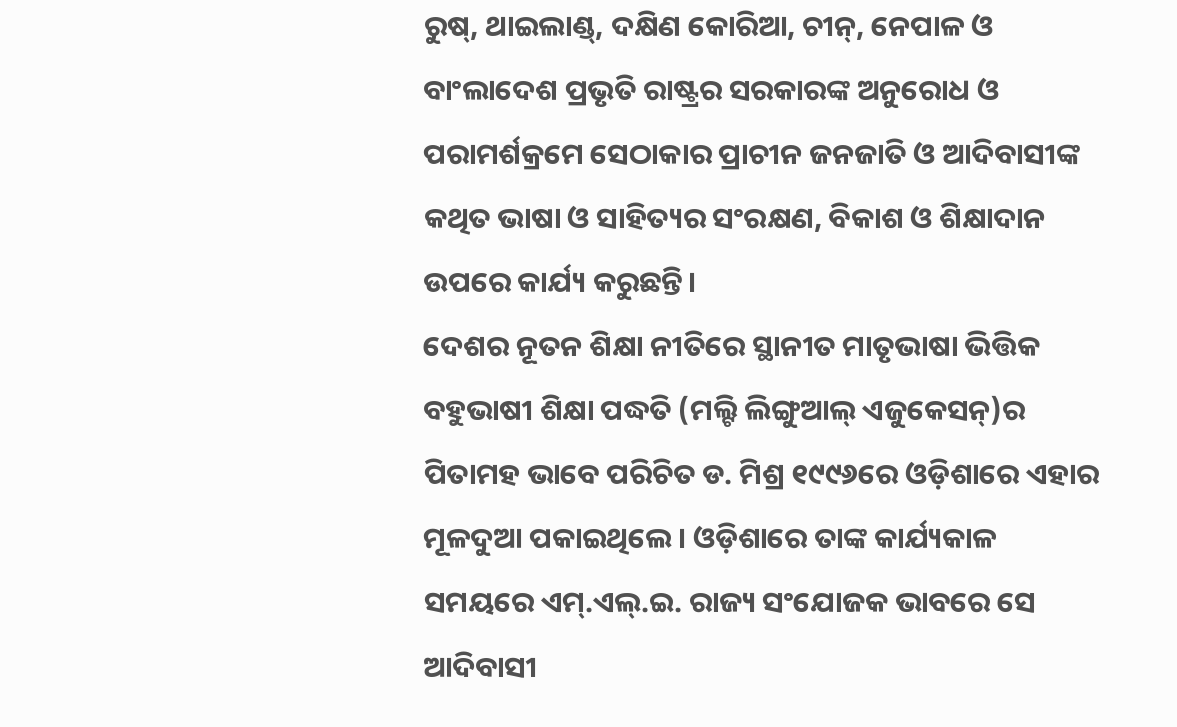ରୁଷ୍‌, ଥାଇଲାଣ୍ଡ୍‌, ଦକ୍ଷିଣ କୋରିଆ, ଚୀନ୍‌, ନେପାଳ ଓ ବାଂଲାଦେଶ ପ୍ରଭୃତି ରାଷ୍ଟ୍ରର ସରକାରଙ୍କ ଅନୁରୋଧ ଓ ପରାମର୍ଶକ୍ରମେ ସେଠାକାର ପ୍ରାଚୀନ ଜନଜାତି ଓ ଆଦିବାସୀଙ୍କ କଥିତ ଭାଷା ଓ ସାହିତ୍ୟର ସଂରକ୍ଷଣ, ବିକାଶ ଓ ଶିକ୍ଷାଦାନ ଉପରେ କାର୍ଯ୍ୟ କରୁଛନ୍ତି।
ଦେଶର ନୂତନ ଶିକ୍ଷା ନୀତିରେ ସ୍ଥାନୀତ ମାତୃଭାଷା ଭିତ୍ତିକ ବହୁଭାଷୀ ଶିକ୍ଷା ପଦ୍ଧତି (ମଲ୍ଟି ଲିଙ୍ଗୁଆଲ୍‌ ଏଜୁକେସନ୍‌)ର ପିତାମହ ଭାବେ ପରିଚିତ ଡ. ମିଶ୍ର ୧୯୯୬ରେ ଓଡ଼ିଶାରେ ଏହାର ମୂଳଦୁଆ ପକାଇଥିଲେ। ଓଡ଼ିଶାରେ ତାଙ୍କ କାର୍ଯ୍ୟକାଳ ସମୟରେ ଏମ୍.ଏଲ୍.ଇ. ରାଜ୍ୟ ସଂଯୋଜକ ଭାବରେ ସେ ଆଦିବାସୀ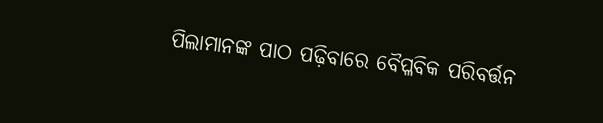ପିଲାମାନଙ୍କ ପାଠ ପଢ଼ିବାରେ ବୈପ୍ଳବିକ ପରିବର୍ତ୍ତନ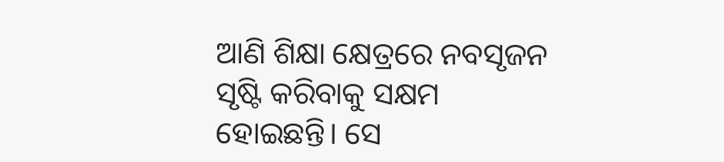ଆଣି ଶିକ୍ଷା କ୍ଷେତ୍ରରେ ନବସୃଜନ ସୃଷ୍ଟି କରିବାକୁ ସକ୍ଷମ ହୋଇଛନ୍ତି। ସେ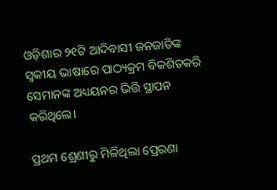ଓଡ଼ିଶାର ୨୧ଟି ଆଦିବାସୀ ଜନଜାତିଙ୍କ ସ୍ବକୀୟ ଭାଷାରେ ପାଠ୍ୟକ୍ରମ ବିକଶିତକରି ସେମାନଙ୍କ ଅଧ୍ୟୟନର ଭିତ୍ତି ସ୍ଥାପନ କରିଥିଲେ।

ପ୍ରଥମ ଶ୍ରେଣୀରୁ ମିଳିଥିଲା ପ୍ରେରଣା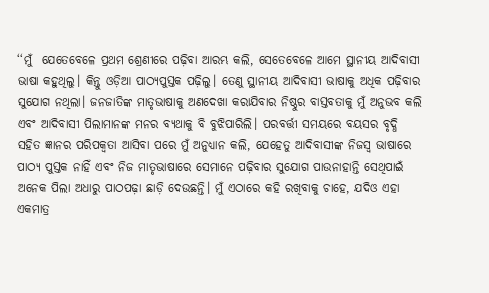‘‘ମୁଁ  ଯେତେବେଳେ ପ୍ରଥମ ଶ୍ରେଣୀରେ ପଢ଼ିବା ଆରମ୍ଭ କଲି, ସେତେବେଳେ ଆମେ ସ୍ଥାନୀୟ ଆଦିବାସୀ ଭାଷା କହୁଥିଲୁ। କିନ୍ତୁ ଓଡ଼ିଆ ପାଠ୍ୟପୁସ୍ତକ ପଢ଼ିଲୁ। ତେଣୁ ସ୍ଥାନୀୟ ଆଦିବାସୀ ଭାଷାକୁ ଅଧିକ ପଢ଼ିବାର ସୁଯୋଗ ନଥିଲା। ଜନଜାତିଙ୍କ ମାତୃଭାଷାକୁ ଅଣଦେଖା କରାଯିବାର ନିଷ୍ଠୁର ବାସ୍ତବତାକୁ ମୁଁ ଅନୁଭବ କଲି ଏବଂ ଆଦିବାସୀ ପିଲାମାନଙ୍କ ମନର ବ୍ୟଥାକୁ ବି ବୁଝିପାରିଲି। ପରବର୍ତ୍ତୀ ସମୟରେ ବୟସର ବୃଦ୍ଧି ସହିତ ଜ୍ଞାନର ପରିପକ୍ବତା ଆସିବା ପରେ ମୁଁ ଅନୁଧ୍ୟାନ କଲି, ଯେହେତୁ ଆଦିବାସୀଙ୍କ ନିଜସ୍ୱ ଭାଷାରେ ପାଠ୍ୟ ପୁସ୍ତକ ନାହିଁ ଏବଂ ନିଜ ମାତୃଭାଷାରେ ସେମାନେ ପଢ଼ିବାର ସୁଯୋଗ ପାଉନାହାନ୍ତି ସେଥିପାଇଁ ଅନେକ ପିଲା ଅଧାରୁ ପାଠପଢ଼ା ଛାଡ଼ି ଦେଉଛନ୍ତି। ମୁଁ ଏଠାରେ କହି ରଖିବାକୁ ଚାହେ, ଯଦିଓ ଏହା ଏକମାତ୍ର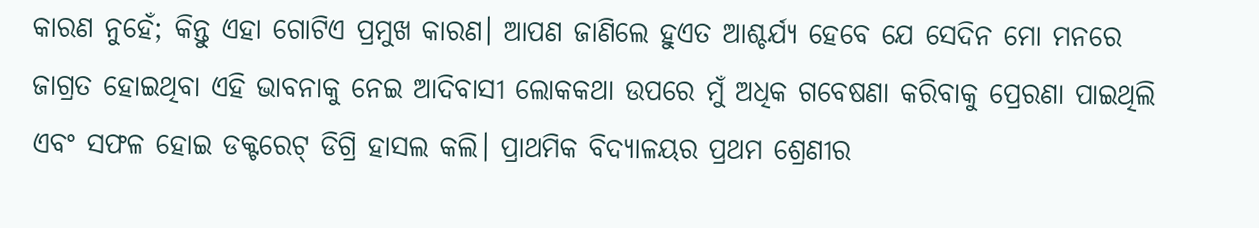କାରଣ ନୁହେଁ; କିନ୍ତୁ ଏହା ଗୋଟିଏ ପ୍ରମୁଖ କାରଣ। ଆପଣ ଜାଣିଲେ ହୁଏତ ଆଶ୍ଚର୍ଯ୍ୟ ହେବେ ଯେ ସେଦିନ ମୋ ମନରେ ଜାଗ୍ରତ ହୋଇଥିବା ଏହି ଭାବନାକୁ ନେଇ ଆଦିବାସୀ ଲୋକକଥା ଉପରେ ମୁଁ ଅଧିକ ଗବେଷଣା କରିବାକୁ ପ୍ରେରଣା ପାଇଥିଲି ଏବଂ ସଫଳ ହୋଇ ଡକ୍ଟରେଟ୍‌ ଡିଗ୍ରି ହାସଲ କଲି। ପ୍ରାଥମିକ ବିଦ୍ୟାଳୟର ପ୍ରଥମ ଶ୍ରେଣୀର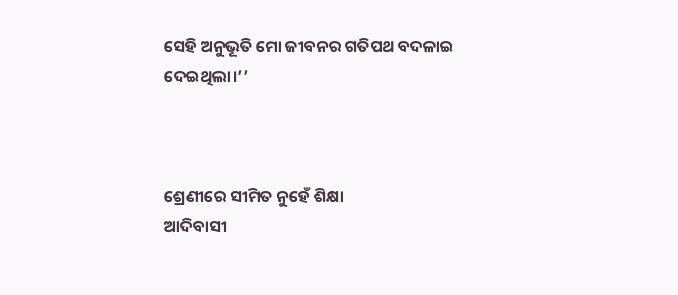ସେହି ଅନୁଭୂତି ମୋ ଜୀବନର ଗତିପଥ ବଦଳାଇ ଦେଇଥିଲା।’’



ଶ୍ରେଣୀରେ ସୀମିତ ନୁହେଁ ଶିକ୍ଷା
ଆଦିବାସୀ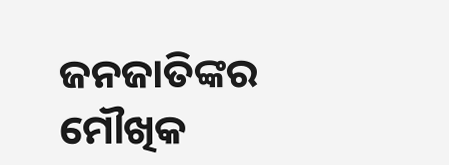ଜନଜାତିଙ୍କର ମୌଖିକ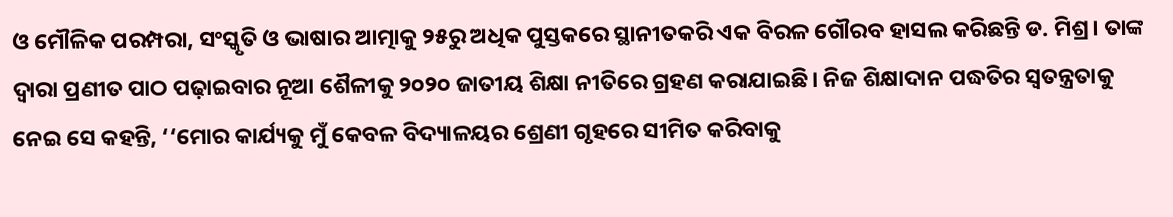ଓ ମୌଳିକ ପରମ୍ପରା, ସଂସ୍କୃତି ଓ ଭାଷାର ଆତ୍ମାକୁ ୨୫ରୁ ଅଧିକ ପୁସ୍ତକରେ ସ୍ଥାନୀତକରି ଏକ ବିରଳ ଗୌରବ ହାସଲ କରିଛନ୍ତି ଡ. ମିଶ୍ର। ତାଙ୍କ ଦ୍ବାରା ପ୍ରଣୀତ ପାଠ ପଢ଼ାଇବାର ନୂଆ ଶୈଳୀକୁ ୨୦୨୦ ଜାତୀୟ ଶିକ୍ଷା ନୀତିରେ ଗ୍ରହଣ କରାଯାଇଛି। ନିଜ ଶିକ୍ଷାଦାନ ପଦ୍ଧତିର ସ୍ୱତନ୍ତ୍ରତାକୁ ନେଇ ସେ କହନ୍ତି, ‘‘ମୋର କାର୍ଯ୍ୟକୁ ମୁଁ କେବଳ ବିଦ୍ୟାଳୟର ଶ୍ରେଣୀ ଗୃହରେ ସୀମିତ କରିବାକୁ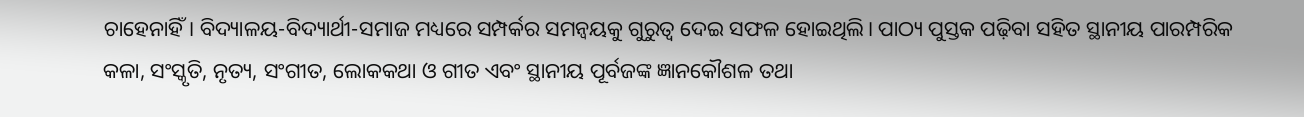ଚାହେନାହିଁ। ବିଦ୍ୟାଳୟ-ବିଦ୍ୟାର୍ଥୀ-ସମାଜ ମଧ୍ୟରେ ସମ୍ପର୍କର ସମନ୍ୱୟକୁ ଗୁରୁତ୍ୱ ଦେଇ ସଫଳ ହୋଇଥିଲି। ପାଠ୍ୟ ପୁସ୍ତକ ପଢ଼ିବା ସହିତ ସ୍ଥାନୀୟ ପାରମ୍ପରିକ କଳା, ସଂସ୍କୃତି, ନୃତ୍ୟ, ସଂଗୀତ, ଲୋକକଥା ଓ ଗୀତ ଏବଂ ସ୍ଥାନୀୟ ପୂର୍ବଜଙ୍କ ଜ୍ଞାନକୌଶଳ ତଥା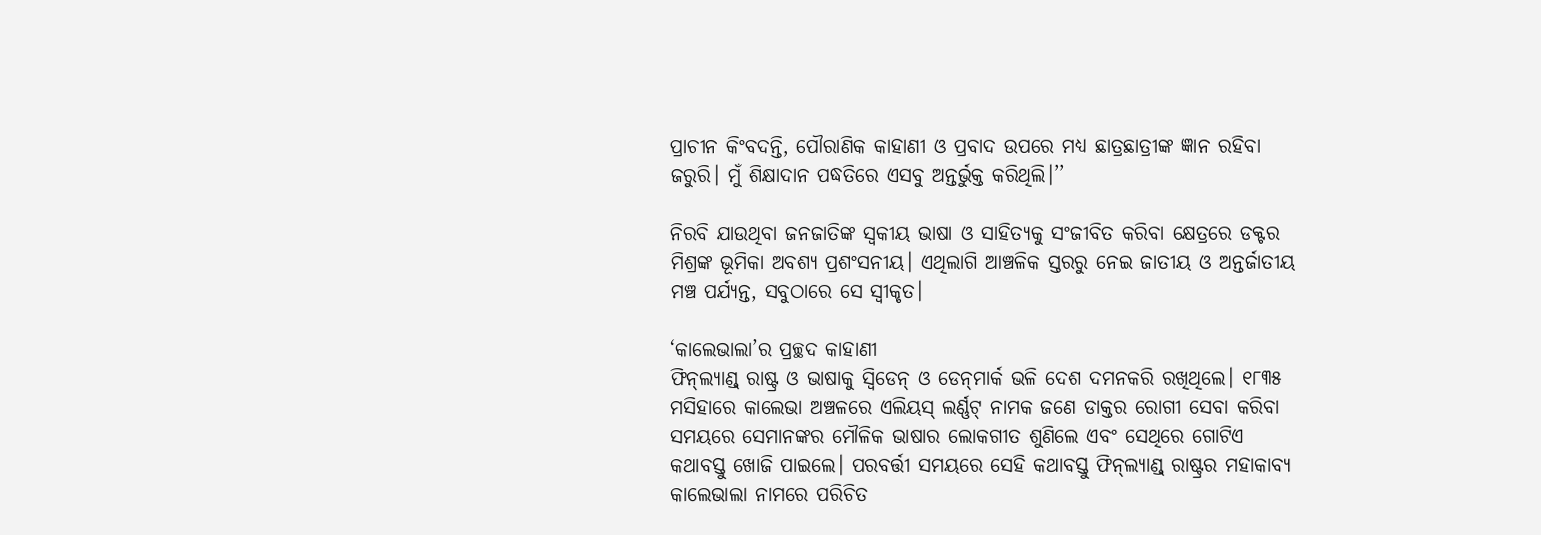ପ୍ରାଚୀନ କିଂବଦନ୍ତି, ପୌରାଣିକ କାହାଣୀ ଓ ପ୍ରବାଦ ଉପରେ ମଧ୍ୟ ଛାତ୍ରଛାତ୍ରୀଙ୍କ ଜ୍ଞାନ ରହିବା ଜରୁରି। ମୁଁ ଶିକ୍ଷାଦାନ ପଦ୍ଧତିରେ ଏସବୁ ଅନ୍ତର୍ଭୁକ୍ତ କରିଥିଲି।’’

ନିରବି ଯାଉଥିବା ଜନଜାତିଙ୍କ ସ୍ବକୀୟ ଭାଷା ଓ ସାହିତ୍ୟକୁ ସଂଜୀବିତ କରିବା କ୍ଷେତ୍ରରେ ଡକ୍ଟର ମିଶ୍ରଙ୍କ ଭୂମିକା ଅବଶ୍ୟ ପ୍ରଶଂସନୀୟ। ଏଥିଲାଗି ଆଞ୍ଚଳିକ ସ୍ତରରୁ ନେଇ ଜାତୀୟ ଓ ଅନ୍ତର୍ଜାତୀୟ ମଞ୍ଚ ପର୍ଯ୍ୟନ୍ତ, ସବୁଠାରେ ସେ ସ୍ବୀକୃତ।

‘କାଲେଭାଲା’ର ପ୍ରଚ୍ଛଦ କାହାଣୀ
ଫିନ୍‌ଲ୍ୟାଣ୍ଡ୍‌ ରାଷ୍ଟ୍ର ଓ ଭାଷାକୁ ସ୍ୱିଡେନ୍‌ ଓ ଡେନ୍‌ମାର୍କ ଭଳି ଦେଶ ଦମନକରି ରଖିଥିଲେ। ୧୮୩୫ ମସିହାରେ କାଲେଭା ଅଞ୍ଚଳରେ ଏଲିୟସ୍‌ ଲର୍ଣ୍ଣଟ୍‌ ନାମକ ଜଣେ ଡାକ୍ତର ରୋଗୀ ସେବା କରିବା ସମୟରେ ସେମାନଙ୍କର ମୌଳିକ ଭାଷାର ଲୋକଗୀତ ଶୁଣିଲେ ଏବଂ ସେଥିରେ ଗୋଟିଏ କଥାବସ୍ତୁ ଖୋଜି ପାଇଲେ। ପରବର୍ତ୍ତୀ ସମୟରେ ସେହି କଥାବସ୍ତୁ ଫିନ୍‌ଲ୍ୟାଣ୍ଡ୍‌ ରାଷ୍ଟ୍ରର ମହାକାବ୍ୟ କାଲେଭାଲା ନାମରେ ପରିଚିତ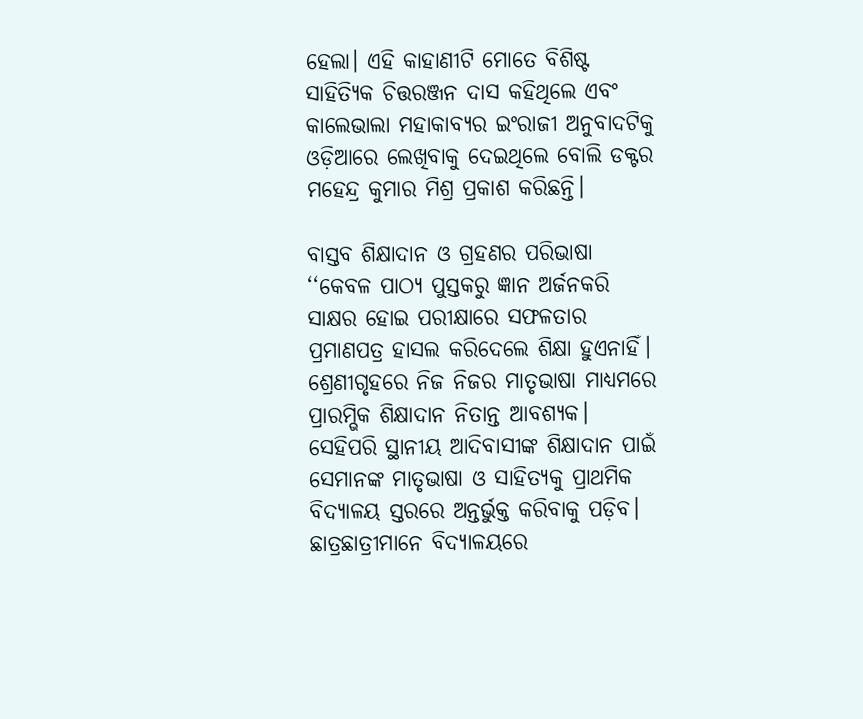ହେଲା। ଏହି କାହାଣୀଟି ମୋତେ ବିଶିଷ୍ଟ ସାହିତ୍ୟିକ ଚିତ୍ତରଞ୍ଜନ ଦାସ କହିଥିଲେ ଏବଂ କାଲେଭାଲା ମହାକାବ୍ୟର ଇଂରାଜୀ ଅନୁବାଦଟିକୁ ଓଡ଼ିଆରେ ଲେଖିବାକୁ ଦେଇଥିଲେ ବୋଲି ଡକ୍ଟର ମହେନ୍ଦ୍ର କୁମାର ମିଶ୍ର ପ୍ରକାଶ କରିଛନ୍ତି।

ବାସ୍ତବ ଶିକ୍ଷାଦାନ ଓ ଗ୍ରହଣର ପରିଭାଷା
‘‘କେବଳ ପାଠ୍ୟ ପୁସ୍ତକରୁ ଜ୍ଞାନ ଅର୍ଜନକରି ସାକ୍ଷର ହୋଇ ପରୀକ୍ଷାରେ ସଫଳତାର ପ୍ରମାଣପତ୍ର ହାସଲ କରିଦେଲେ ଶିକ୍ଷା ହୁଏନାହିଁ। ଶ୍ରେଣୀଗୃହରେ ନିଜ ନିଜର ମାତୃଭାଷା ମାଧ୍ୟମରେ ପ୍ରାରମ୍ଭିକ ଶିକ୍ଷାଦାନ ନିତାନ୍ତ ଆବଶ୍ୟକ। ସେହିପରି ସ୍ଥାନୀୟ ଆଦିବାସୀଙ୍କ ଶିକ୍ଷାଦାନ ପାଇଁ ସେମାନଙ୍କ ମାତୃଭାଷା ଓ ସାହିତ୍ୟକୁ ପ୍ରାଥମିକ ବିଦ୍ୟାଳୟ ସ୍ତରରେ ଅନ୍ତର୍ଭୁକ୍ତ କରିବାକୁ ପଡ଼ିବ। ଛାତ୍ରଛାତ୍ରୀମାନେ ବିଦ୍ୟାଳୟରେ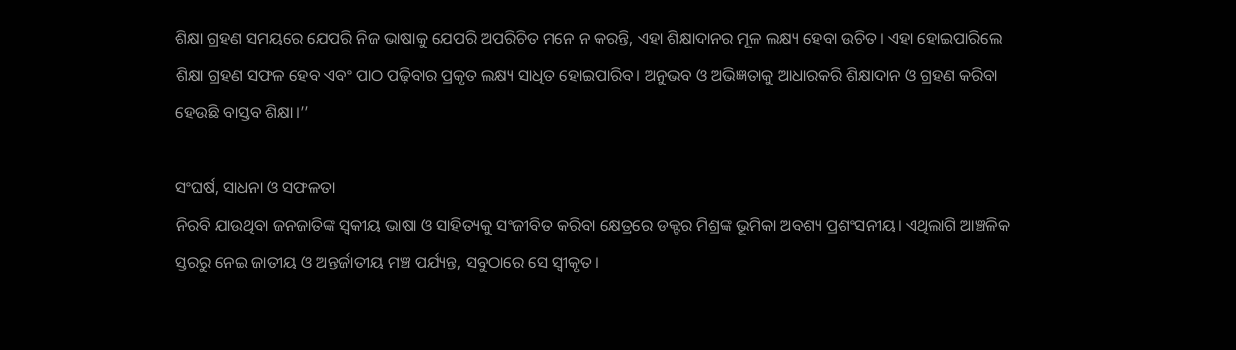ଶିକ୍ଷା ଗ୍ରହଣ ସମୟରେ ଯେପରି ନିଜ ଭାଷାକୁ ଯେପରି ଅପରିଚିତ ମନେ ନ କରନ୍ତି, ଏହା ଶିକ୍ଷାଦାନର ମୂଳ ଲକ୍ଷ୍ୟ ହେବା ଉଚିତ। ଏହା ହୋଇପାରିଲେ ଶିକ୍ଷା ଗ୍ରହଣ ସଫଳ ହେବ ଏବଂ ପାଠ ପଢ଼ିବାର ପ୍ରକୃତ ଲକ୍ଷ୍ୟ ସାଧିତ ହୋଇପାରିବ। ଅନୁଭବ ଓ ଅଭିଜ୍ଞତାକୁ ଆଧାରକରି ଶିକ୍ଷାଦାନ ଓ ଗ୍ରହଣ କରିବା ହେଉଛି ବାସ୍ତବ ଶିକ୍ଷା।’’

ସଂଘର୍ଷ, ସାଧନା ଓ ସଫଳତା
ନିରବି ଯାଉଥିବା ଜନଜାତିଙ୍କ ସ୍ବକୀୟ ଭାଷା ଓ ସାହିତ୍ୟକୁ ସଂଜୀବିତ କରିବା କ୍ଷେତ୍ରରେ ଡକ୍ଟର ମିଶ୍ରଙ୍କ ଭୂମିକା ଅବଶ୍ୟ ପ୍ରଶଂସନୀୟ। ଏଥିଲାଗି ଆଞ୍ଚଳିକ ସ୍ତରରୁ ନେଇ ଜାତୀୟ ଓ ଅନ୍ତର୍ଜାତୀୟ ମଞ୍ଚ ପର୍ଯ୍ୟନ୍ତ, ସବୁଠାରେ ସେ ସ୍ବୀକୃତ।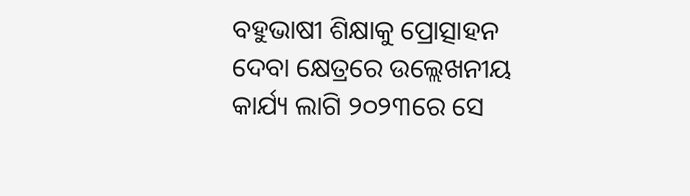ବହୁଭାଷୀ ଶିକ୍ଷାକୁ ପ୍ରୋତ୍ସାହନ ଦେବା କ୍ଷେତ୍ରରେ ଉଲ୍ଲେଖନୀୟ କାର୍ଯ୍ୟ ଲାଗି ୨୦୨୩ରେ ସେ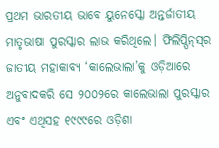ପ୍ରଥମ ଭାରତୀୟ ଭାବେ ୟୁନେସ୍କୋ ଅନ୍ତର୍ଜାତୀୟ ମାତୃଭାଷା ପୁରସ୍କାର ଲାଭ କରିଥିଲେ। ଫିଲିପ୍ପିନ୍‌ସ୍‌ର ଜାତୀୟ ମହାକାବ୍ୟ ‘କାଲେଭାଲା’କୁ ଓଡ଼ିଆରେ ଅନୁବାଦକରି ସେ ୨୦୦୨ରେ କାଲେଭାଲା ପୁରସ୍କାର ଏବଂ ଏଥିସହ ୧୯୯୯ରେ ଓଡ଼ିଶା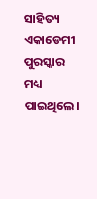ସାହିତ୍ୟ ଏକାଡେମୀ ପୁରସ୍କାର ମଧ୍ୟ ପାଇଥିଲେ।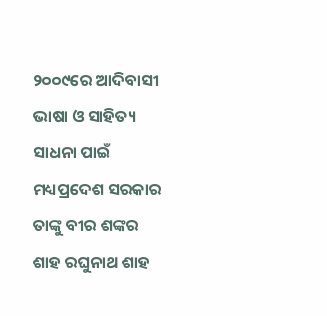୨୦୦୯ରେ ଆଦିବାସୀ ଭାଷା ଓ ସାହିତ୍ୟ ସାଧନା ପାଇଁ ମଧ୍ୟପ୍ରଦେଶ ସରକାର ତାଙ୍କୁ ବୀର ଶଙ୍କର ଶାହ ରଘୁନାଥ ଶାହ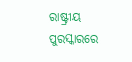ରାଷ୍ଟ୍ରୀୟ ପୁରସ୍କାରରେ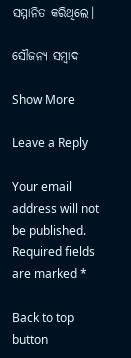ସମ୍ମାନିତ କରିଥିଲେ।

ସୌଜନ୍ୟ ସମ୍ବାଦ

Show More

Leave a Reply

Your email address will not be published. Required fields are marked *

Back to top button